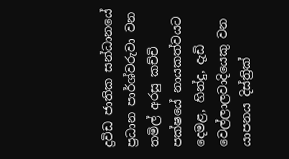ද්‍රවිඩ ජාතික සන්ධානයේ ප්‍රධාන පාර්ශ්වරුවා වන තමිල් අරසු කච්චි පක්ෂයේ නායකත්වයට දෙමළ, හින්දු, දැඩි වෙල්ලාලවාදියෙකු වන යාපනය දිස්ත්‍රික්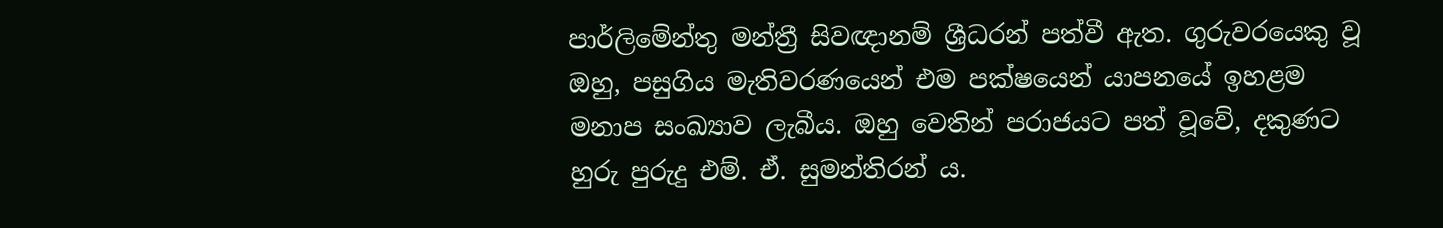පාර්ලිමේන්තු මන්ත්‍රී සිවඥානම් ශ්‍රීධරන් පත්වී ඇත. ගුරුවරයෙකු වූ ඔහු, පසුගිය මැතිවරණයෙන් එම පක්ෂයෙන් යාපනයේ ඉහළම මනාප සංඛ්‍යාව ලැබීය. ඔහු වෙතින් පරාජයට පත් වූවේ, දකුණට හුරු පුරුදු එම්. ඒ. සුමන්තිරන් ය.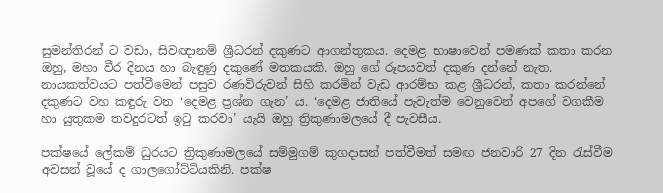සුමන්තිරන් ට වඩා, සිවඥානම් ශ්‍රීධරන් දකුණට ආගන්තුකය. දෙමළ භාෂාවෙන් පමණක් කතා කරන ඔහු, මහා වීර දිනය හා බැඳුණු දකුණේ මතකයකි. ඔහු ගේ රූපයවත් දකුණ දන්නේ නැත. නායකත්වයට පත්වීමෙන් පසුව රණවිරුවන් සිහි කරමින් වැඩ ආරම්භ කළ ශ්‍රීධරන්, කතා කරන්නේ දකුණට වහ කඳුරු වන ‘දෙමළ ප්‍රශ්න ගැන’ ය. ‘දෙමළ ජාතියේ පැවැත්ම වෙනුවෙන් අපගේ වගකීම හා යුතුකම තවදුරටත් ඉටු කරවා’ යැයි ඔහු ත්‍රිකුණාමලයේ දී පැවසීය.

පක්ෂයේ ලේකම් ධුරයට ත්‍රිකුණාමලයේ සම්මුගම් කුගදාසන් පත්වීමත් සමඟ ජනවාරි 27 දින රැස්වීම අවසන් වූයේ ද ගාලගෝට්ටියකිනි. පක්ෂ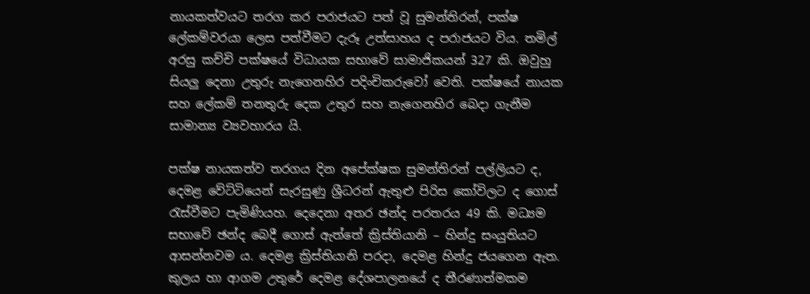නායකත්වයට තරග කර පරාජයට පත් වූ සුමන්තිරන්, පක්ෂ ලේකම්වරයා ලෙස පත්වීමට දැරූ උත්සාහය ද පරාජයට විය. තමිල් අරසු කච්චි පක්ෂයේ විධායක සභාවේ සාමාජිකයන් 327 කි. ඔවුහු සියලු දෙනා උතුරු නැගෙනහිර පදිංචිකරුවෝ වෙති. පක්ෂයේ නායක සහ ලේකම් තනතුරු දෙක උතුර සහ නැගෙනහිර බෙදා ගැනීම සාමාන්‍ය ව්‍යවහාරය යි.

පක්ෂ නායකත්ව තරගය දින අපේක්ෂක සුමන්තිරන් පල්ලියට ද, දෙමළ වේට්ටියෙන් සැරසුණු ශ්‍රීධරන් ඇතුළු පිරිස කෝවිලට ද ගොස් රැස්වීමට පැමිණියහ. දෙදෙනා අතර ඡන්ද පරතරය 49 කි. මධ්‍යම සභාවේ ඡන්ද බෙදී ගොස් ඇත්තේ ක්‍රිස්තියානි – හින්දු සංයුතියට ආසන්නවම ය. දෙමළ ක්‍රිස්තියානි පරදා, දෙමළ හින්දු ජයගෙන ඇත. කුලය හා ආගම උතුරේ දෙමළ දේශපාලනයේ ද තීරණාත්මකම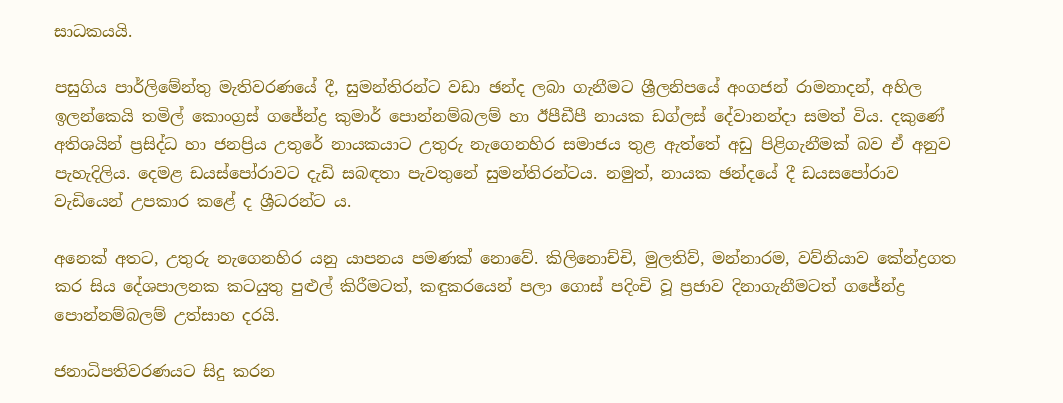සාධකයයි.

පසුගිය පාර්ලිමේන්තු මැතිවරණයේ දී, සුමන්තිරන්ට වඩා ඡන්ද ලබා ගැනීමට ශ්‍රීලනිපයේ අංගජන් රාමනාදන්, අහිල ඉලන්කෙයි තමිල් කොංග්‍රස් ගජේන්ද්‍ර කුමාර් පොන්නම්බලම් හා ඊපීඩීපී නායක ඩග්ලස් දේවානන්දා සමත් විය. දකුණේ අතිශයින් ප්‍රසිද්ධ හා ජනප්‍රිය උතුරේ නායකයාට උතුරු නැගෙනහිර සමාජය තුළ ඇත්තේ අඩු පිළිගැනීමක් බව ඒ අනුව පැහැදිලිය. දෙමළ ඩයස්පෝරාවට දැඩි සබඳතා පැවතුනේ සුමන්තිරන්ටය. නමුත්, නායක ඡන්දයේ දී ඩයසපෝරාව වැඩියෙන් උපකාර කළේ ද ශ්‍රීධරන්ට ය.

අනෙක් අතට, උතුරු නැගෙනහිර යනු යාපනය පමණක් නොවේ. කිලිනොච්චි, මුලතිව්, මන්නාරම, වව්නියාව කේන්ද්‍රගත කර සිය දේශපාලනක කටයුතු පුළුල් කිරීමටත්, කඳුකරයෙන් පලා ගොස් පදිංචි වූ ප්‍රජාව දිනාගැනීමටත් ගජේන්ද්‍ර පොන්නම්බලම් උත්සාහ දරයි.

ජනාධිපතිවරණයට සිදු කරන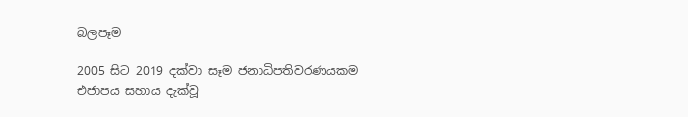බලපෑම

2005 සිට 2019 දක්වා සෑම ජනාධිපතිවරණයකම එජාපය සහාය දැක්වූ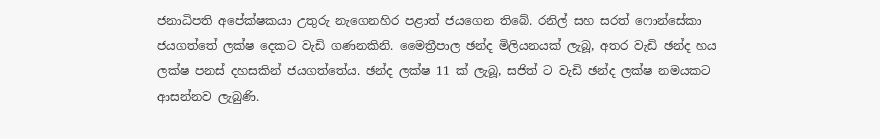ජනාධිපති අපේක්ෂකයා උතුරු නැගෙනහිර පළාත් ජයගෙන තිබේ. රනිල් සහ සරත් ෆොන්සේකා ජයගත්තේ ලක්ෂ දෙකට වැඩි ගණනකිනි. මෛත්‍රීපාල ඡන්ද මිලියනයක් ලැබූ, අතර වැඩි ඡන්ද හය ලක්ෂ පනස් දහසකින් ජයගත්තේය. ඡන්ද ලක්ෂ 11 ක් ලැබූ, සජිත් ට වැඩි ඡන්ද ලක්ෂ නමයකට ආසන්නව ලැබුණි.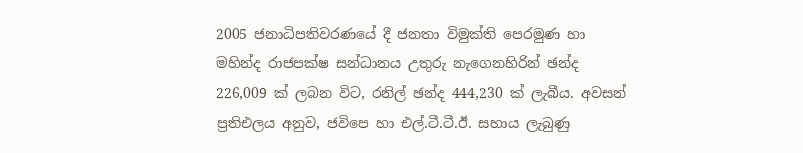2005 ජනාධිපතිවරණයේ දී ජනතා විමුක්ති පෙරමුණ හා මහින්ද රාජපක්ෂ සන්ධානය උතුරු නැගෙනහිරින් ඡන්ද 226,009 ක් ලබන විට, රනිල් ඡන්ද 444,230 ක් ලැබීය. අවසන් ප්‍රතිඑලය අනුව, ජවිපෙ හා එල්.ටී.ටී.ඊ. සහාය ලැබුණු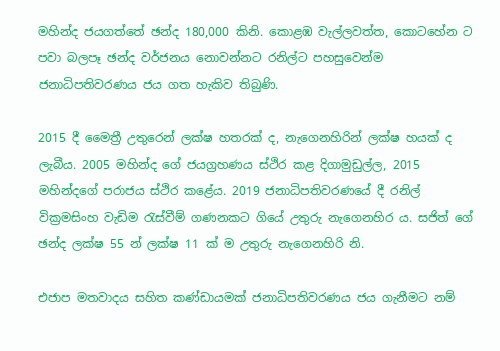මහින්ද ජයගත්තේ ඡන්ද 180,000 කිනි. කොළඹ වැල්ලවත්ත, කොටහේන ට පවා බලපෑ ඡන්ද වර්ජනය නොවන්නට රනිල්ට පහසුවෙන්ම ජනාධිපතිවරණය ජය ගත හැකිව තිබුණි.

2015 දී මෛත්‍රී උතුරෙන් ලක්ෂ හතරක් ද, නැගෙනහිරින් ලක්ෂ හයක් ද ලැබීය. 2005 මහින්ද ගේ ජයග්‍රහණය ස්ථිර කළ දිගාමුඩුල්ල, 2015 මහින්දගේ පරාජය ස්ථිර කළේය. 2019 ජනාධිපතිවරණයේ දී රනිල් වික්‍රමසිංහ වැඩිම රැස්වීම් ගණනකට ගියේ උතුරු නැගෙනහිර ය. සජිත් ගේ ඡන්ද ලක්ෂ 55 න් ලක්ෂ 11 ක් ම උතුරු නැගෙනහිරි නි.

එජාප මතවාදය සහිත කණ්ඩායමක් ජනාධිපතිවරණය ජය ගැනීමට නම්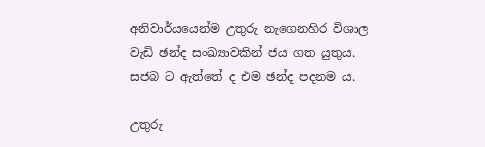අනිවාර්යයෙන්ම උතුරු නැගෙනහිර විශාල වැඩි ඡන්ද සංඛ්‍යාවකින් ජය ගත යුතුය. සජබ ට ඇත්තේ ද එම ඡන්ද පදනම ය.

උතුරු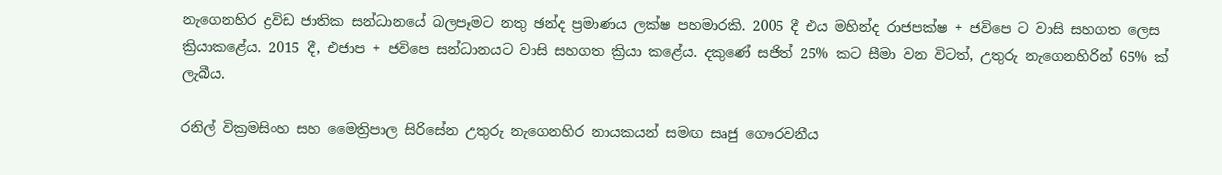නැගෙනහිර ද්‍රවිඩ ජාතික සන්ධානයේ බලපෑමට නතු ඡන්ද ප්‍රමාණය ලක්ෂ පහමාරකි. 2005 දී එය මහින්ද රාජපක්ෂ + ජවිපෙ ට වාසි සහගත ලෙස ක්‍රියාකළේය. 2015 දී, එජාප + ජවිපෙ සන්ධානයට වාසි සහගත ක්‍රියා කළේය. දකුණේ සජිත් 25% කට සීමා වන විටත්, උතුරු නැගෙනහිරින් 65% ක් ලැබීය.

රනිල් වික්‍රමසිංහ සහ මෛත්‍රිපාල සිරිසේන උතුරු නැගෙනහිර නායකයන් සමඟ සෘජු ගෞරවනීය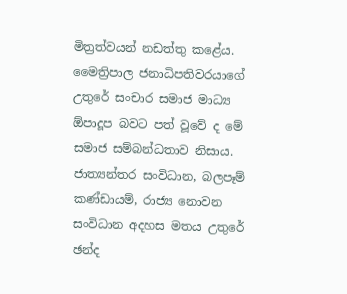මිත්‍රත්වයන් නඩත්තු කළේය. මෛත්‍රිපාල ජනාධිපතිවරයාගේ උතුරේ සංචාර සමාජ මාධ්‍ය ඕපාදූප බවට පත් වූවේ ද මේ සමාජ සම්බන්ධතාව නිසාය. ජාත්‍යන්තර සංවිධාන, බලපෑම් කණ්ඩායම්, රාජ්‍ය නොවන සංවිධාන අදහස මතය උතුරේ ඡන්ද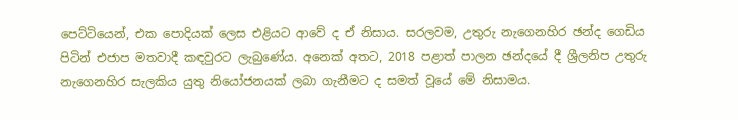පෙට්ටියෙන්, එක පොදියක් ලෙස එළියට ආවේ ද ඒ නිසාය. සරලවම, උතුරු නැගෙනහිර ඡන්ද ගෙඩිය පිටින් එජාප මතවාදී කඳවුරට ලැබුණේය. අනෙක් අතට, 2018 පළාත් පාලන ඡන්දයේ දී ශ්‍රීලනිප උතුරු නැගෙනහිර සැලකිය යුතු නියෝජනයක් ලබා ගැනීමට ද සමත් වූයේ මේ නිසාමය.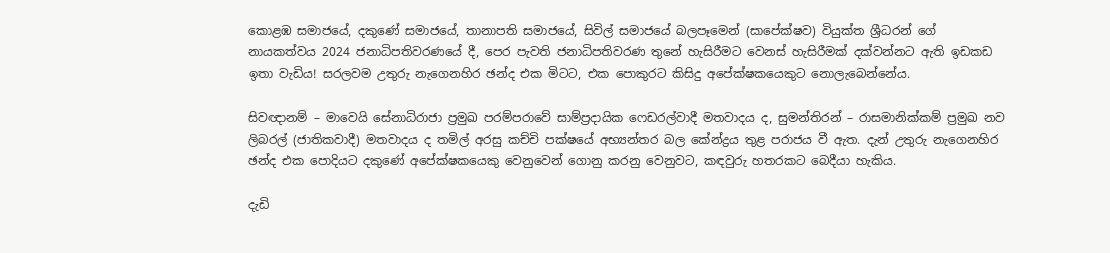කොළඹ සමාජයේ, දකුණේ සමාජයේ, තානාපති සමාජයේ, සිවිල් සමාජයේ බලපෑමෙන් (සාපේක්ෂව) වියුක්ත ශ්‍රීධරන් ගේ නායකත්වය 2024 ජනාධිපතිවරණයේ දී, පෙර පැවති ජනාධිපතිවරණ තුනේ හැසිරීමට වෙනස් හැසිරීමක් දක්වන්නට ඇති ඉඩකඩ ඉතා වැඩිය! සරලවම උතුරු නැගෙනහිර ඡන්ද එක මිටට, එක පොකුරට කිසිදු අපේක්ෂකයෙකුට නොලැබෙන්නේය.

සිවඥානම් – මාවෙයි සේනාධිරාජා ප්‍රමුඛ පරම්පරාවේ සාම්ප්‍රදායික ෆෙඩරල්වාදී මතවාදය ද, සුමන්තිරන් – රාසමානික්කම් ප්‍රමුඛ නව ලිබරල් (ජාතිකවාදී) මතවාදය ද තමිල් අරසු කච්චි පක්ෂයේ අභ්‍යන්තර බල කේන්ද්‍රය තුළ පරාජය වී ඇත. දැන් උතුරු නැගෙනහිර ඡන්ද එක පොදියට දකුණේ අපේක්ෂකයෙකු වෙනුවෙන් ගොනු කරනු වෙනුවට, කඳවුරු හතරකට බෙදීයා හැකිය.

දැඩි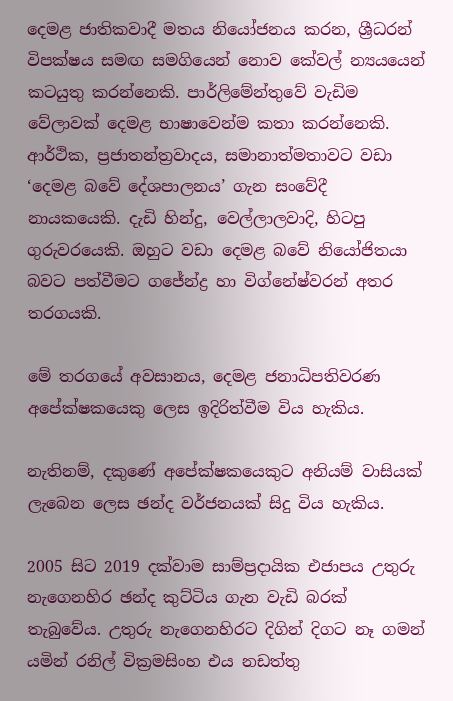දෙමළ ජාතිකවාදී මතය නියෝජනය කරන, ශ්‍රීධරන් විපක්ෂය සමඟ සමගියෙන් නොව කේවල් න්‍යයයෙන් කටයුතු කරන්නෙකි. පාර්ලිමේන්තුවේ වැඩිම වේලාවක් දෙමළ භාෂාවෙන්ම කතා කරන්නෙකි. ආර්ථික, ප්‍රජාතන්ත්‍රවාදය, සමානාත්මතාවට වඩා ‘දෙමළ බවේ දේශපාලනය’ ගැන සංවේදී නායකයෙකි. දැඩි හින්දු, වෙල්ලාලවාදි, හිටපු ගුරුවරයෙකි. ඔහුට වඩා දෙමළ බවේ නියෝජිතයා බවට පත්වීමට ගජේන්ද්‍ර හා විග්නේෂ්වරන් අතර තරගයකි.

මේ තරගයේ අවසානය, දෙමළ ජනාධිපතිවරණ අපේක්ෂකයෙකු ලෙස ඉදිරිත්වීම විය හැකිය.

නැතිනම්, දකුණේ අපේක්ෂකයෙකුට අනියම් වාසියක් ලැබෙන ලෙස ඡන්ද වර්ජනයක් සිදු විය හැකිය.

2005 සිට 2019 දක්වාම සාම්ප්‍රදායික එජාපය උතුරු නැගෙනහිර ඡන්ද කුට්ටිය ගැන වැඩි බරක් තැබුවේය. උතුරු නැගෙනහිරට දිගින් දිගට නෑ ගමන් යමින් රනිල් වික්‍රමසිංහ එය නඩත්තු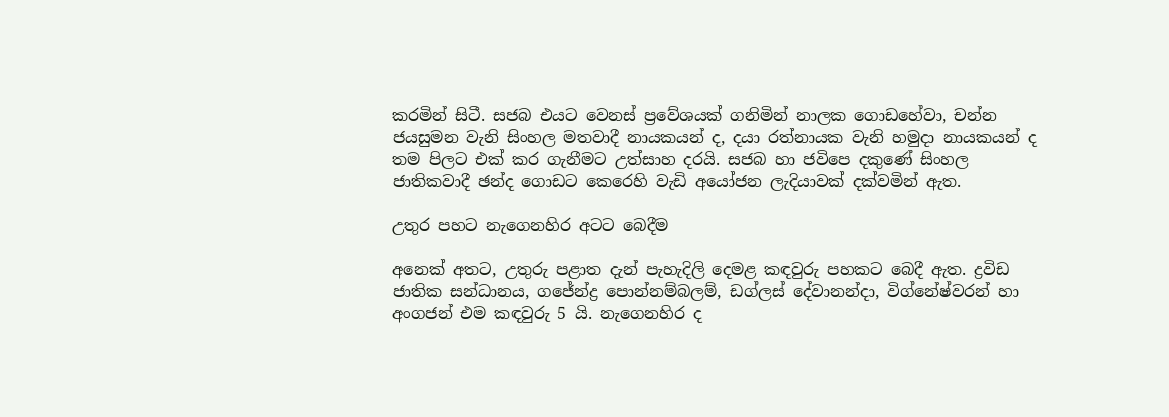කරමින් සිටී. සජබ එයට වෙනස් ප්‍රවේශයක් ගනිමින් නාලක ගොඩහේවා, චන්න ජයසුමන වැනි සිංහල මතවාදී නායකයන් ද, දයා රත්නායක වැනි හමුදා නායකයන් ද තම පිලට එක් කර ගැනීමට උත්සාහ දරයි. සජබ හා ජවිපෙ දකුණේ සිංහල ජාතිකවාදී ඡන්ද ගොඩට කෙරෙහි වැඩි අයෝජන ලැදියාවක් දක්වමින් ඇත.

උතුර පහට නැගෙනහිර අටට බෙදීම

අනෙක් අතට, උතුරු පළාත දැන් පැහැදිලි දෙමළ කඳවුරු පහකට බෙදී ඇත. ද්‍රවිඩ ජාතික සන්ධානය, ගජේන්ද්‍ර පොන්නම්බලම්, ඩග්ලස් දේවානන්දා, විග්නේෂ්වරන් හා අංගජන් එම කඳවුරු 5 යි. නැගෙනහිර ද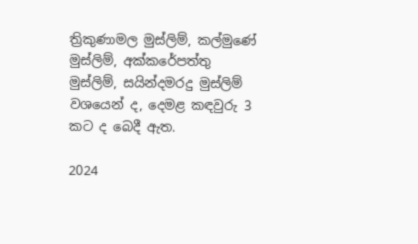ත්‍රිකුණාමල මුස්ලිම්, කල්මුණේ මුස්ලිම්, අක්කරේපත්තු මුස්ලිම්, සයින්දමරදු මුස්ලිම් වශයෙන් ද, දෙමළ කඳවුරු 3 කට ද බෙදී ඇත.

2024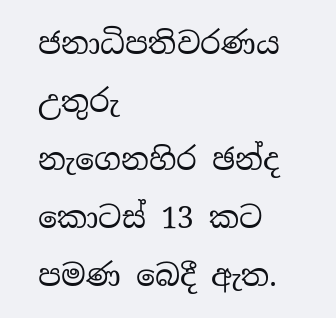ජනාධිපතිවරණය උතුරු නැගෙනහිර ඡන්ද කොටස් 13 කට පමණ බෙදී ඇත.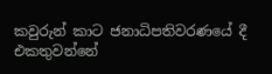කවුරුන් කාට ජනාධිපතිවරණයේ දී එකතුවන්නේ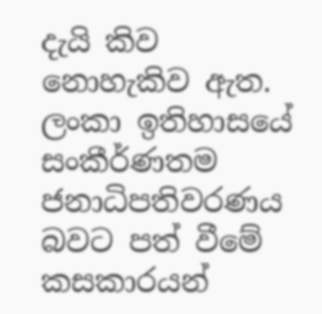දැයි කිව නොහැකිව ඇත. ලංකා ඉතිහාසයේ සංකීර්ණතම ජනාධිපතිවරණය බවට පත් වීමේ කසකාරයන්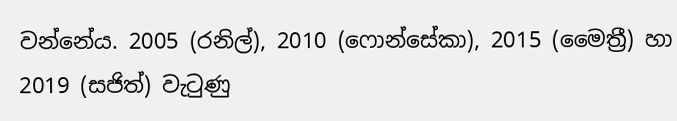වන්නේය. 2005 (රනිල්), 2010 (ෆොන්සේකා), 2015 (මෛත්‍රී) හා 2019 (සජිත්) වැටුණු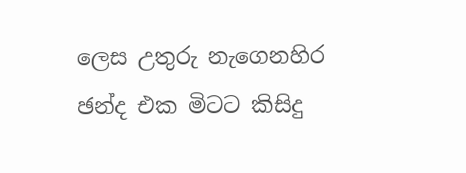ලෙස උතුරු නැගෙනහිර ඡන්ද එක මිටට කිසිදු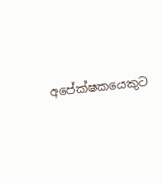අපේක්ෂකයෙකුට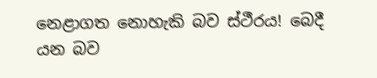නෙළාගත නොහැකි බව ස්ථීරය! බෙදී යන බව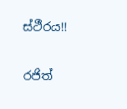ස්ථීරය!!

රජිත්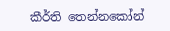කීර්ති තෙන්නකෝන්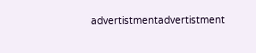advertistmentadvertistment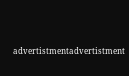advertistmentadvertistment